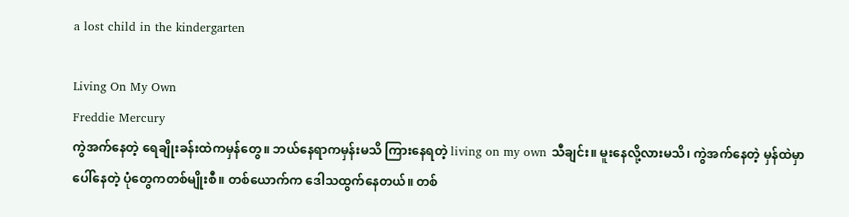a lost child in the kindergarten

Living On My Own
Freddie Mercury
ကွဲအက်နေတဲ့ ရေချိုးခန်းထဲကမှန်တွေ။ ဘယ်နေရာကမှန်းမသိ ကြားနေရတဲ့ living on my own သီချင်း။ မူးနေလို့လားမသိ၊ ကွဲအက်နေတဲ့ မှန်ထဲမှာပေါ်နေတဲ့ ပုံတွေကတစ်မျိုးစီ။ တစ်ယောက်က ဒေါသထွက်နေတယ်။ တစ်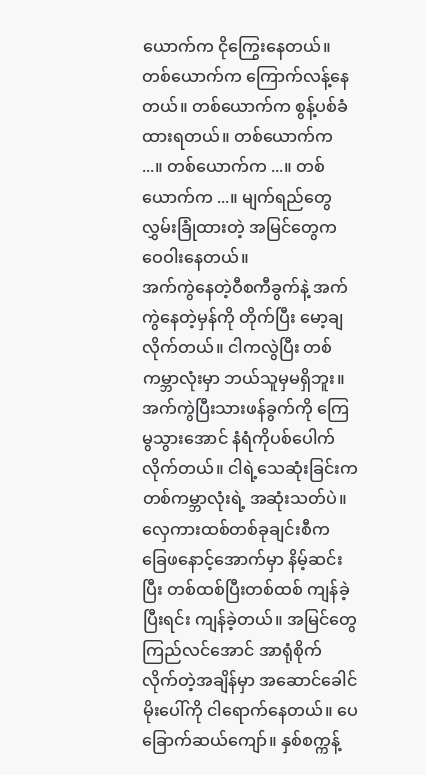ယောက်က ငိုကြွေးနေတယ်။ တစ်ယောက်က ကြောက်လန့်နေတယ်။ တစ်ယောက်က စွန့်ပစ်ခံထားရတယ်။ တစ်ယောက်က ...။ တစ်ယောက်က ...။ တစ်ယောက်က ...။ မျက်ရည်တွေလွှမ်းခြုံထားတဲ့ အမြင်တွေက ဝေဝါးနေတယ်။
အက်ကွဲနေတဲ့ဝီစကီခွက်နဲ့ အက်ကွဲနေတဲ့မှန်ကို တိုက်ပြီး မော့ချလိုက်တယ်။ ငါကလွဲပြီး တစ်ကမ္ဘာလုံးမှာ ဘယ်သူမှမရှိဘူး။ အက်ကွဲပြီးသားဖန်ခွက်ကို ကြေမွသွားအောင် နံရံကိုပစ်ပေါက်လိုက်တယ်။ ငါရဲ့သေဆုံးခြင်းက တစ်ကမ္ဘာလုံးရဲ့ အဆုံးသတ်ပဲ။
လှေကားထစ်တစ်ခုချင်းစီက ခြေဖနောင့်အောက်မှာ နိမ့်ဆင်းပြီး တစ်ထစ်ပြီးတစ်ထစ် ကျန်ခဲ့ပြီးရင်း ကျန်ခဲ့တယ်။ အမြင်တွေကြည်လင်အောင် အာရုံစိုက်လိုက်တဲ့အချိန်မှာ အဆောင်ခေါင်မိုးပေါ်ကို ငါရောက်နေတယ်။ ပေခြောက်ဆယ်ကျော်။ နှစ်စက္ကန့်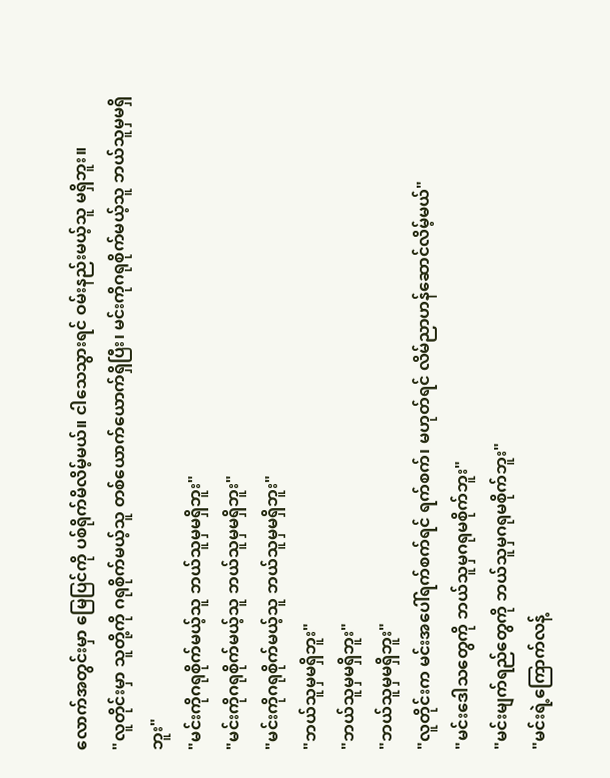လောက်အတွင်းမှာ မြေပြင်ကို ပစ်ရိုက်မိလိမ့်မယ်။ ငါသေသွားရင် ဝမ်းနည်းမယ့်သူ မရှိဘူး။
"လူတိုင်းမှာ သူတို့ကို ဂရုစိုက်မယ့်သူ တစ်ယောက်ယောက်ရှိပြီး၊ မင်းကိုဂရုစိုက်မယ့်သူ ဘယ်သူမှမရှိဘူး"
"မင်းကိုဂရုစိုက်မယ့်သူ ဘယ်သူမှမရှိဘူး"
"မင်းကိုဂရုစိုက်မယ့်သူ ဘယ်သူမှမရှိဘူး"
"မင်းကိုဂရုစိုက်မယ့်သူ ဘယ်သူမှမရှိဘူး"
"ဘယ်သူမှမရှိဘူး"
"ဘယ်သူမှမရှိဘူး"
"ဘယ်သူမှမရှိဘူး"
"လူတိုင်းက မင်းအပေါ်ရက်စက်ရင် ရက်စက်၊ မဟုတ်ရင် လိမ်ညာဟန်ဆောင်လိမ့်မယ်"
"မင်းဒေါသတွေကို ဘယ်သူမှဂရုမစိုက်ဘူး"
"မင်းမျက်ရည်တွေကို ဘယ်သူမှဂရုမစိုက်ဘူး"
"မင်းရဲ့ကြောက်လန့်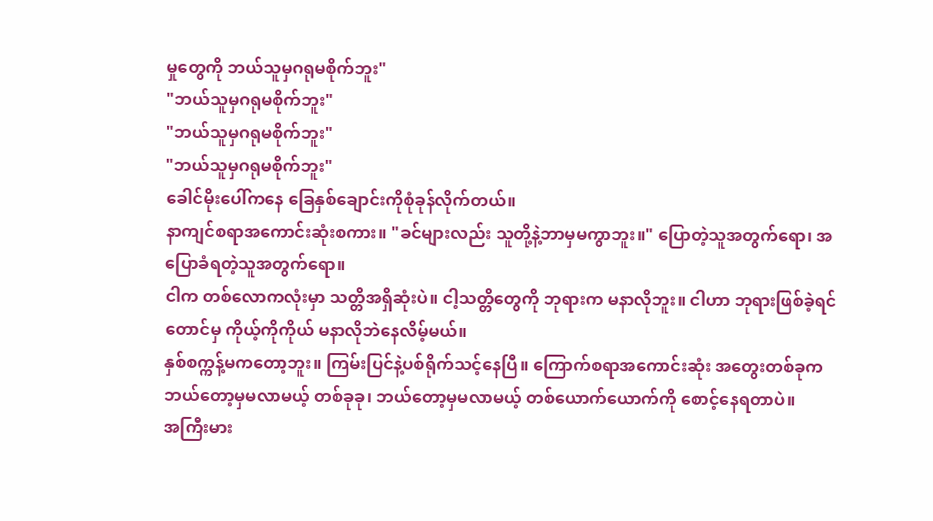မှုတွေကို ဘယ်သူမှဂရုမစိုက်ဘူး"
"ဘယ်သူမှဂရုမစိုက်ဘူး"
"ဘယ်သူမှဂရုမစိုက်ဘူး"
"ဘယ်သူမှဂရုမစိုက်ဘူး"
ခေါင်မိုးပေါ်ကနေ ခြေနှစ်ချောင်းကိုစုံခုန်လိုက်တယ်။
နာကျင်စရာအကောင်းဆုံးစကား။ "ခင်များလည်း သူတို့နဲ့ဘာမှမကွာဘူး။" ပြောတဲ့သူအတွက်ရော၊ အပြောခံရတဲ့သူအတွက်ရော။
ငါက တစ်လောကလုံးမှာ သတ္တိအရှိဆုံးပဲ။ ငါ့သတ္တိတွေကို ဘုရားက မနာလိုဘူး။ ငါဟာ ဘုရားဖြစ်ခဲ့ရင်တောင်မှ ကိုယ့်ကိုကိုယ် မနာလိုဘဲနေလိမ့်မယ်။
နှစ်စက္ကန့်မကတော့ဘူး။ ကြမ်းပြင်နဲ့ပစ်ရိုက်သင့်နေပြီ။ ကြောက်စရာအကောင်းဆုံး အတွေးတစ်ခုက ဘယ်တော့မှမလာမယ့် တစ်ခုခု၊ ဘယ်တော့မှမလာမယ့် တစ်ယောက်ယောက်ကို စောင့်နေရတာပဲ။
အကြီးမား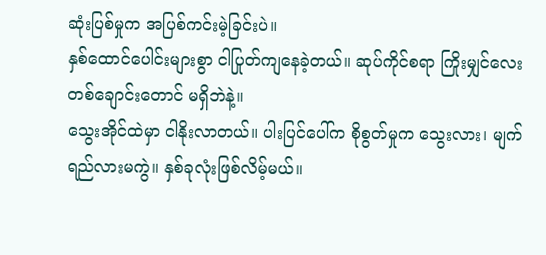ဆုံးပြစ်မှုက အပြစ်ကင်းမဲ့ခြင်းပဲ။
နှစ်ထောင်ပေါင်းများစွာ ငါပြုတ်ကျနေခဲ့တယ်။ ဆုပ်ကိုင်စရာ ကြိုးမျှင်လေးတစ်ချောင်းတောင် မရှိဘဲနဲ့။
သွေးအိုင်ထဲမှာ ငါနိုးလာတယ်။ ပါးပြင်ပေါ်က စိုစွတ်မှုက သွေးလား၊ မျက်ရည်လားမကွဲ။ နှစ်ခုလုံးဖြစ်လိမ့်မယ်။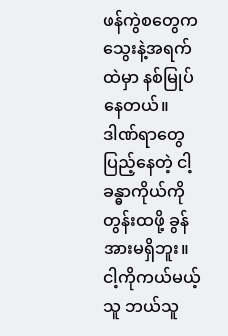ဖန်ကွဲစတွေက သွေးနဲ့အရက်ထဲမှာ နစ်မြုပ်နေတယ်။ ဒါဏ်ရာတွေပြည့်နေတဲ့ ငါ့ခန္ဓာကိုယ်ကို တွန်းထဖို့ ခွန်အားမရှိဘူး။ ငါ့ကိုကယ်မယ့်သူ ဘယ်သူ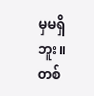မှမရှိဘူး။ တစ်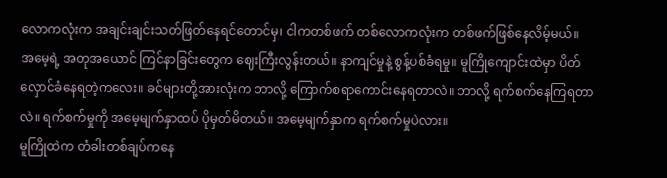လောကလုံးက အချင်းချင်းသတ်ဖြတ်နေရင်တောင်မှ၊ ငါကတစ်ဖက် တစ်လောကလုံးက တစ်ဖက်ဖြစ်နေလိမ့်မယ်။
အမေ့ရဲ့ အတုအယောင် ကြင်နာခြင်းတွေက ဈေးကြီးလွန်းတယ်။ နာကျင်မှုနဲ့ စွန့်ပစ်ခံရမှု။ မူကြိုကျောင်းထဲမှာ ပိတ်လှောင်ခံနေရတဲ့ကလေး။ ခင်များတို့အားလုံးက ဘာလို့ ကြောက်စရာကောင်းနေရတာလဲ။ ဘာလို့ ရက်စက်နေကြရတာလဲ။ ရက်စက်မှုကို အမေ့မျက်နှာထပ် ပိုမှတ်မိတယ်။ အမေ့မျက်နှာက ရက်စက်မှုပဲလား။
မူကြိုထဲက တံခါးတစ်ချပ်ကနေ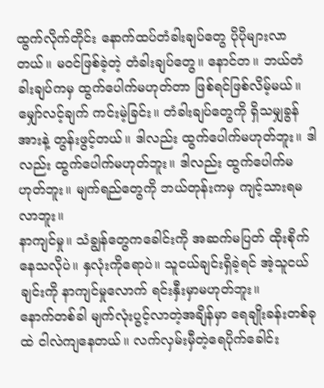ထွက်လိုက်တိုင်း နောက်ထပ်တံခါးချပ်တွေ ပိုပိုများလာတယ်။ မဝင်ဖြစ်ခဲ့တဲ့ တံခါးချပ်တွေ။ နောင်တ။ ဘယ်တံခါးချပ်ကမှ ထွက်ပေါက်မဟုတ်တာ ဖြစ်ရင်ဖြစ်လိမ့်မယ်။ မျှော်လင့်ချက် ကင်းမဲ့ခြင်း။ တံခါးချပ်တွေကို ရှိသမျှခွန်အားနဲ့ တွန်းဖွင့်တယ်။ ဒါလည်း ထွက်ပေါက်မဟုတ်ဘူး။ ဒါလည်း ထွက်ပေါက်မဟုတ်ဘူး။ ဒါလည်း ထွက်ပေါက်မဟုတ်ဘူး။ မျက်ရည်တွေကို ဘယ်တုန်းကမှ ကျင့်သားရမလာဘူး။
နာကျင်မှု။ သံချွန်တွေကခေါင်းကို အဆက်မပြတ် ထိုးစိုက်နေသလိုပဲ။ နှလုံးကိုရောပဲ။ သူငယ်ချင်းရှိခဲ့ရင် အဲ့သူငယ်ချင်းကို နာကျင်မှုလောက် ရင်းနှီးမှာမဟုတ်ဘူး။
နောက်တစ်ခါ မျက်လုံးပွင့်လာတဲ့အချိန်မှာ ရေချိုးခန်းတစ်ခုထဲ ငါလဲကျနေတယ်။ လက်လှမ်းမှီတဲ့ရေပိုက်ခေါင်း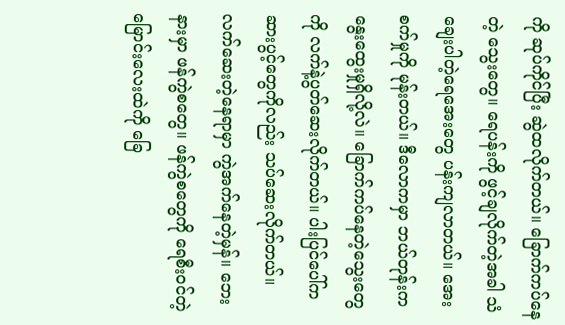ကို ဆုပ်ကိုင်ပြီး ဆွဲထလိုက်တယ်။ ခြောက်ကပ်နေတဲ့ သွေးတွေ။ ရေပန်းကို ဖွင့်ချလိုက်တဲ့အခါ သံချေးပါတဲ့ရေအေးတွေ ပန်းကျလာတယ်။ အေးစက်မှုကို မုန်းတယ်။ ဒီလောကမှာ ဘယ်တုန်းက နွေးထွေးမှုရှိလို့လဲ။ ခြောက်ကပ်နေတဲ့သွေးတွေကို လက်နဲ့ပွတ်ဆေးလိုက်တယ်။ ပါးပြင်ပေါ်က ဆားပွင့်တွေကိုလည်း သပ်ဆေးလိုက်တယ်။
လက်ဆေးတဲ့နေရာမှာ ကွဲအက်နေတဲ့မှန်။ ဘေးနားမှာ ဖန်ကွဲစတွေ။ ဖန်ကွဲစတွေကို ရေစီးဝင်တဲ့ မြောင်းလေးထဲကို ခြေ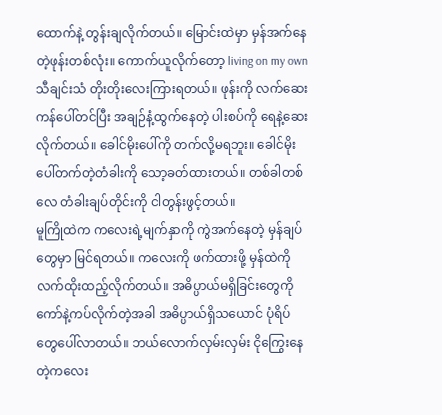ထောက်နဲ့ တွန်းချလိုက်တယ်။ မြောင်းထဲမှာ မှန်အက်နေတဲ့ဖုန်းတစ်လုံး။ ကောက်ယူလိုက်တော့ living on my own သီချင်းသံ တိုးတိုးလေးကြားရတယ်။ ဖုန်းကို လက်ဆေးကန်ပေါ်တင်ပြီး အချဉ်နံ့ထွက်နေတဲ့ ပါးစပ်ကို ရေနဲ့ဆေးလိုက်တယ်။ ခေါင်မိုးပေါ်ကို တက်လို့မရဘူး။ ခေါင်မိုးပေါ်တက်တဲ့တံခါးကို သော့ခတ်ထားတယ်။ တစ်ခါတစ်လေ တံခါးချပ်တိုင်းကို ငါတွန်းဖွင့်တယ်။
မူကြိုထဲက ကလေးရဲ့မျက်နှာကို ကွဲအက်နေတဲ့ မှန်ချပ်တွေမှာ မြင်ရတယ်။ ကလေးကို ဖက်ထားဖို့ မှန်ထဲကို လက်ထိုးထည့်လိုက်တယ်။ အဓိပ္ပာယ်မရှိခြင်းတွေကို ကော်နဲ့ကပ်လိုက်တဲ့အခါ အဓိပ္ပာယ်ရှိသယောင် ပုံရိပ်တွေပေါ်လာတယ်။ ဘယ်လောက်လှမ်းလှမ်း ငိုကြွေးနေတဲ့ကလေး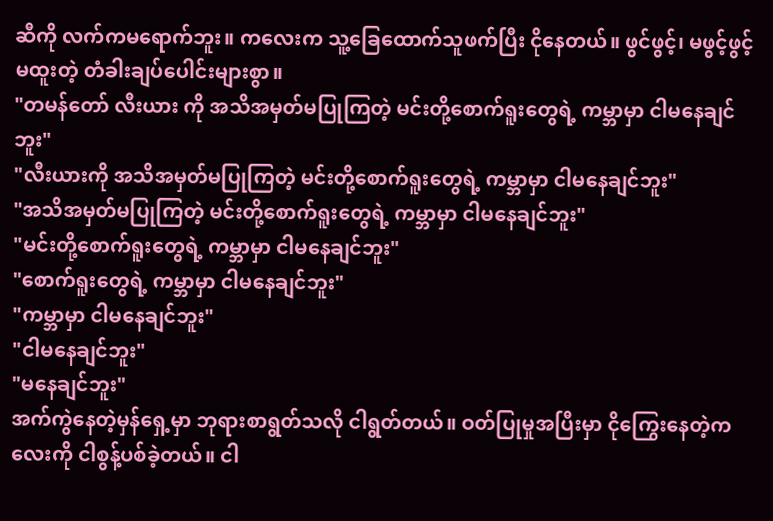ဆီကို လက်ကမရောက်ဘူး။ ကလေးက သူ့ခြေထောက်သူဖက်ပြီး ငိုနေတယ်။ ဖွင်ဖွင့်၊ မဖွင့်ဖွင့် မထူးတဲ့ တံခါးချပ်ပေါင်းများစွာ။
"တမန်တော် လီးယား ကို အသိအမှတ်မပြုကြတဲ့ မင်းတို့စောက်ရူးတွေရဲ့ ကမ္ဘာမှာ ငါမနေချင်ဘူး"
"လီးယားကို အသိအမှတ်မပြုကြတဲ့ မင်းတို့စောက်ရူးတွေရဲ့ ကမ္ဘာမှာ ငါမနေချင်ဘူး"
"အသိအမှတ်မပြုကြတဲ့ မင်းတို့စောက်ရူးတွေရဲ့ ကမ္ဘာမှာ ငါမနေချင်ဘူး"
"မင်းတို့စောက်ရူးတွေရဲ့ ကမ္ဘာမှာ ငါမနေချင်ဘူး"
"စောက်ရူးတွေရဲ့ ကမ္ဘာမှာ ငါမနေချင်ဘူး"
"ကမ္ဘာမှာ ငါမနေချင်ဘူး"
"ငါမနေချင်ဘူး"
"မနေချင်ဘူး"
အက်ကွဲနေတဲ့မှန်ရှေ့မှာ ဘုရားစာရွတ်သလို ငါရွတ်တယ်။ ဝတ်ပြုမှုအပြီးမှာ ငိုကြွေးနေတဲ့ကလေးကို ငါစွန့်ပစ်ခဲ့တယ်။ ငါ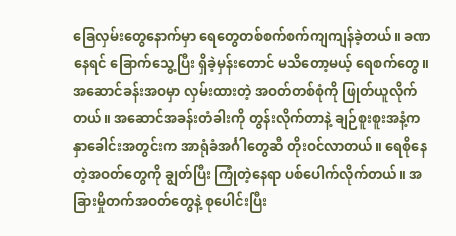ခြေလှမ်းတွေနောက်မှာ ရေတွေတစ်စက်စက်ကျကျန်ခဲ့တယ်။ ခဏနေရင် ခြောက်သွေ့ပြီး ရှိခဲ့မှန်းတောင် မသိတော့မယ့် ရေစက်တွေ။
အဆောင်ခန်းအဝမှာ လှမ်းထားတဲ့ အဝတ်တစ်စုံကို ဖြုတ်ယူလိုက်တယ်။ အဆောင်အခန်းတံခါးကို တွန်းလိုက်တာနဲ့ ချဉ်စူးစူးအနံ့က နှာခေါင်းအတွင်းက အာရုံခံအင်္ဂါတွေဆီ တိုးဝင်လာတယ်။ ရေစိုနေတဲ့အဝတ်တွေကို ချွတ်ပြီး ကြုံတဲ့နေရာ ပစ်ပေါက်လိုက်တယ်။ အခြားမှိုတက်အဝတ်တွေနဲ့ စုပေါင်းပြီး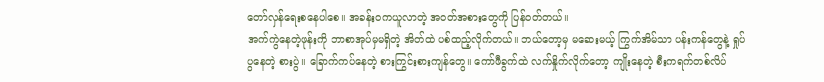တော်လှန်ရေးစနေပါစေ။ အခန်းဝကယူလာတဲ့ အဝတ်အစားတွေကို ပြန်ဝတ်တယ်။
အက်ကွဲနေတဲ့ဖုန်းကို ဘာစာအုပ်မှမရှိတဲ့ အိတ်ထဲ ပစ်ထည့်လိုက်တယ်။ ဘယ်တော့မှ မဆေးမယ့် ကြွက်အိမ်သာ ပန်းကန်တွေနဲ့ ရှုပ်ပွနေတဲ့ စားပွဲ။ ခြောက်ကပ်နေတဲ့ စားကြွင်းစားကျန်တွေ။ ကော်ဖီခွက်ထဲ လက်နှိုက်လိုက်တော့ ကျိုးနေတဲ့ စီးကရက်တစ်လိပ်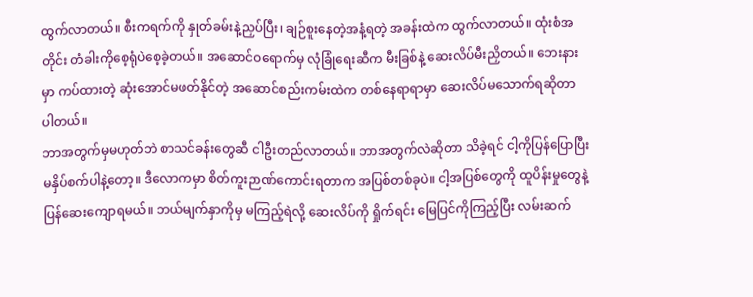ထွက်လာတယ်။ စီးကရက်ကို နှုတ်ခမ်းနဲ့ညှပ်ပြီး၊ ချဉ်စူးနေတဲ့အနံ့ရတဲ့ အခန်းထဲက ထွက်လာတယ်။ ထုံးစံအတိုင်း တံခါးကိုစေ့ရုံပဲစေ့ခဲ့တယ်။ အဆောင်ဝရောက်မှ လုံခြုံရေးဆီက မီးခြစ်နဲ့ ဆေးလိပ်မီးညှိတယ်။ ဘေးနားမှာ ကပ်ထားတဲ့ ဆုံးအောင်မဖတ်နိုင်တဲ့ အဆောင်စည်းကမ်းထဲက တစ်နေရာရာမှာ ဆေးလိပ်မသောက်ရဆိုတာ ပါတယ်။
ဘာအတွက်မှမဟုတ်ဘဲ စာသင်ခန်းတွေဆီ ငါဦးတည်လာတယ်။ ဘာအတွက်လဲဆိုတာ သိခဲ့ရင် ငါ့ကိုပြန်ပြောပြီး မနှိပ်စက်ပါနဲ့တော့။ ဒီလောကမှာ စိတ်ကူးဉာဏ်ကောင်းရတာက အပြစ်တစ်ခုပဲ။ ငါ့အပြစ်တွေကို ထူပိန်းမှုတွေနဲ့ ပြန်ဆေးကျောရမယ်။ ဘယ်မျက်နှာကိုမှ မကြည့်ရဲလို့ ဆေးလိပ်ကို ရှိုက်ရင်း မြေပြင်ကိုကြည့်ပြီး လမ်းဆက်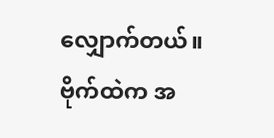လျှောက်တယ်။ ဗိုက်ထဲက အ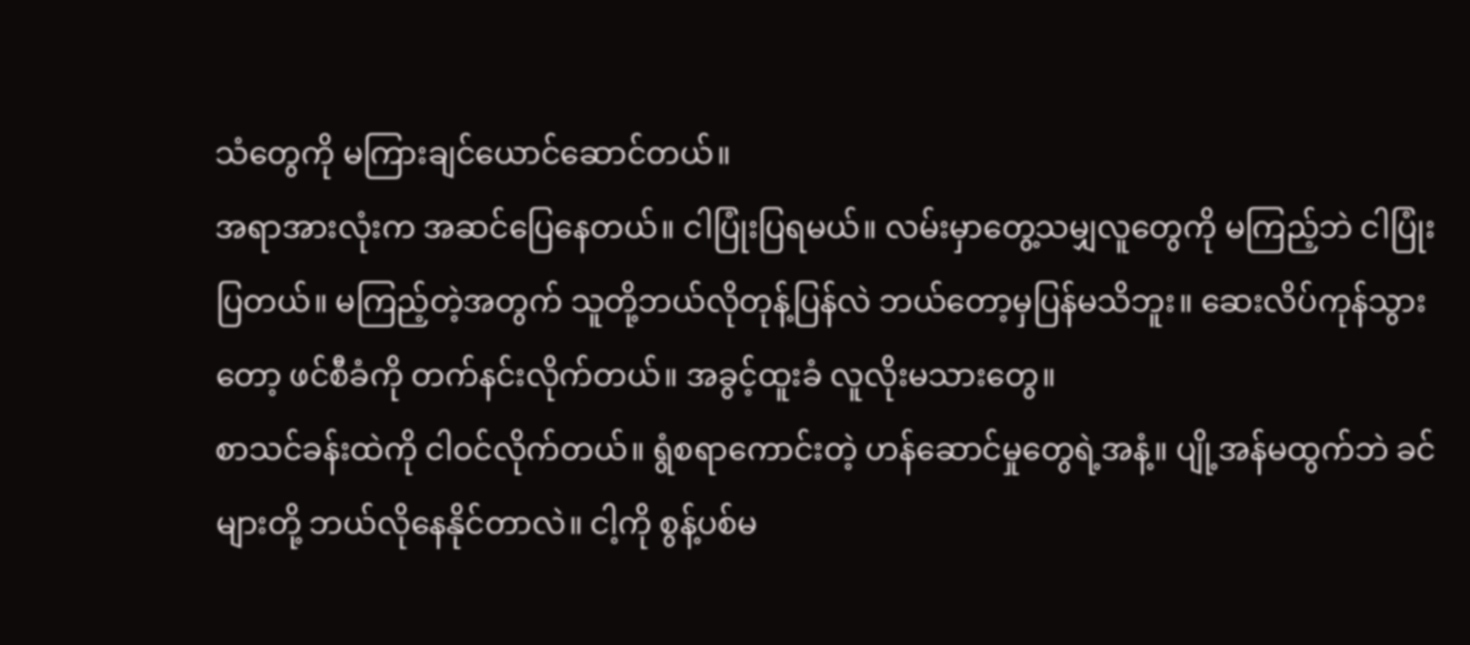သံတွေကို မကြားချင်ယောင်ဆောင်တယ်။
အရာအားလုံးက အဆင်ပြေနေတယ်။ ငါပြုံးပြရမယ်။ လမ်းမှာတွေ့သမျှလူတွေကို မကြည့်ဘဲ ငါပြုံးပြတယ်။ မကြည့်တဲ့အတွက် သူတို့ဘယ်လိုတုန့်ပြန်လဲ ဘယ်တော့မှပြန်မသိဘူး။ ဆေးလိပ်ကုန်သွားတော့ ဖင်စီခံကို တက်နင်းလိုက်တယ်။ အခွင့်ထူးခံ လူလိုးမသားတွေ။
စာသင်ခန်းထဲကို ငါဝင်လိုက်တယ်။ ရွံစရာကောင်းတဲ့ ဟန်ဆောင်မှုတွေရဲ့အနံ့။ ပျို့အန်မထွက်ဘဲ ခင်များတို့ ဘယ်လိုနေနိုင်တာလဲ။ ငါ့ကို စွန့်ပစ်မ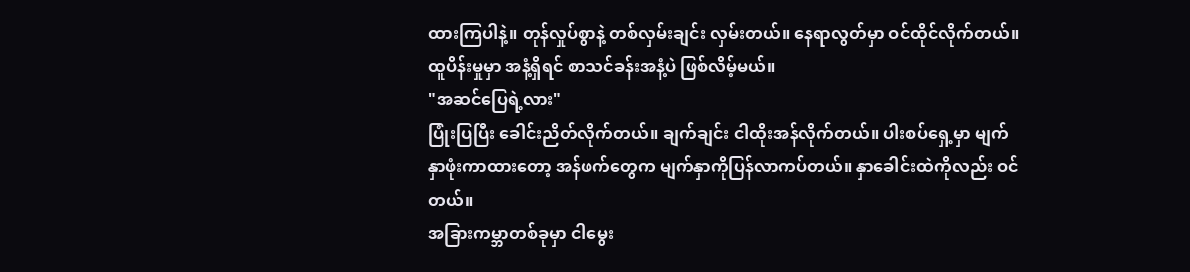ထားကြပါနဲ့။ တုန်လှုပ်စွာနဲ့ တစ်လှမ်းချင်း လှမ်းတယ်။ နေရာလွတ်မှာ ဝင်ထိုင်လိုက်တယ်။ ထူပိန်းမှုမှာ အနံ့ရှိရင် စာသင်ခန်းအနံ့ပဲ ဖြစ်လိမ့်မယ်။
"အဆင်ပြေရဲ့လား"
ပြုံးပြပြီး ခေါင်းညိတ်လိုက်တယ်။ ချက်ချင်း ငါထိုးအန်လိုက်တယ်။ ပါးစပ်ရှေ့မှာ မျက်နှာဖုံးကာထားတော့ အန်ဖက်တွေက မျက်နှာကိုပြန်လာကပ်တယ်။ နှာခေါင်းထဲကိုလည်း ဝင်တယ်။
အခြားကမ္ဘာတစ်ခုမှာ ငါမွေး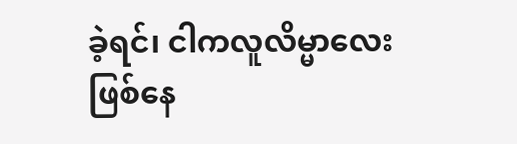ခဲ့ရင်၊ ငါကလူလိမ္မာလေး ဖြစ်နေ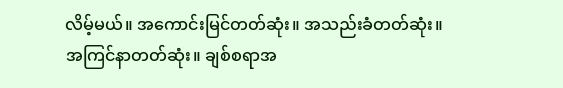လိမ့်မယ်။ အကောင်းမြင်တတ်ဆုံး။ အသည်းခံတတ်ဆုံး။ အကြင်နာတတ်ဆုံး။ ချစ်စရာအ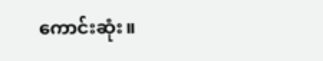ကောင်းဆုံး။